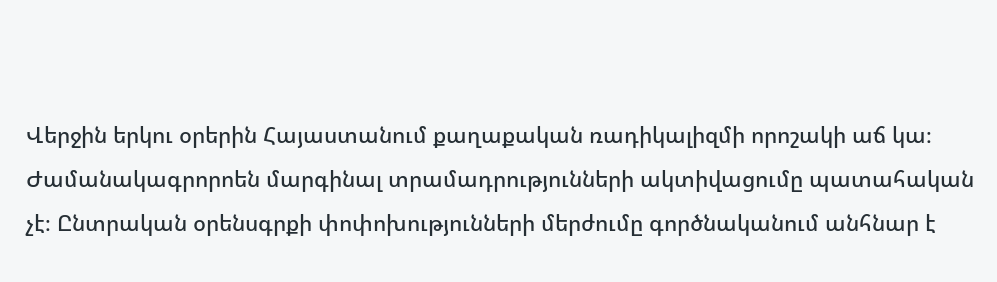Վերջին երկու օրերին Հայաստանում քաղաքական ռադիկալիզմի որոշակի աճ կա։ Ժամանակագրորոեն մարգինալ տրամադրությունների ակտիվացումը պատահական չէ։ Ընտրական օրենսգրքի փոփոխությունների մերժումը գործնականում անհնար է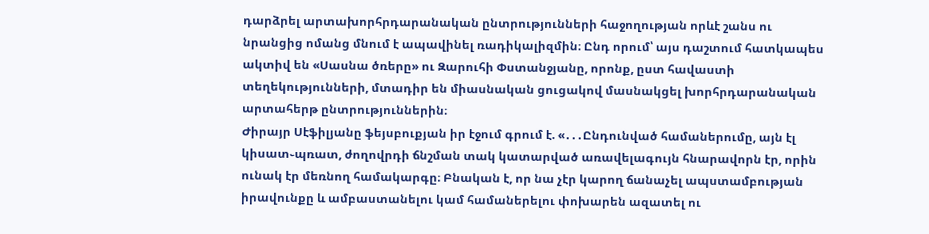դարձրել արտախորհրդարանական ընտրությունների հաջողության որևէ շանս ու նրանցից ոմանց մնում է ապավինել ռադիկալիզմին։ Ընդ որում՝ այս դաշտում հատկապես ակտիվ են «Սասնա ծռերը» ու Զարուհի Փստանջյանը, որոնք, ըստ հավաստի տեղեկությունների, մտադիր են միասնական ցուցակով մասնակցել խորհրդարանական արտահերթ ընտրություններին։
Ժիրայր Սէֆիլյանը ֆեյսբուքյան իր էջում գրում է. «․․․Ընդունված համաներումը, այն էլ կիսատ֊պռատ, ժողովրդի ճնշման տակ կատարված առավելագույն հնարավորն էր, որին ունակ էր մեռնող համակարգը։ Բնական է, որ նա չէր կարող ճանաչել ապստամբության իրավունքը և ամբաստանելու կամ համաներելու փոխարեն ազատել ու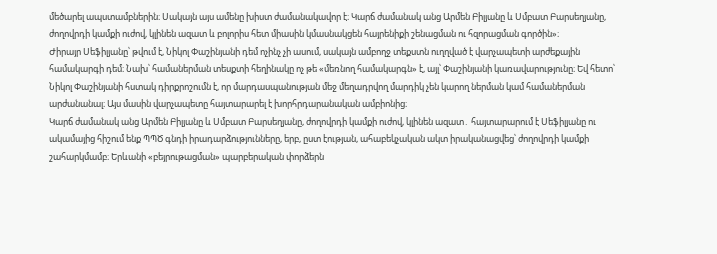մեծարել ապստամբներին։ Սակայն այս ամենը խիստ ժամանակավոր է։ Կարճ ժամանակ անց Արմեն Բիլյանը և Սմբատ Բարսեղյանը, ժողովրդի կամքի ուժով, կլինեն ազատ և բոլորիս հետ միասին կմասնակցեն հայրենիքի շենացման ու հզորացման գործին»։
Ժիրայր Սեֆիլյանը՝ թվում է, Նիկոլ Փաշինյանի դեմ ոչինչ չի ասում, սակայն ամբողջ տեքստն ուղղված է վարչապետի արժեքային համակարգի դեմ։ Նախ՝ համաներման տեսքտի հեղինակը ոչ թե «մեռնող համակարգն» է, այլ՝ Փաշինյանի կառավարությունը։ Եվ հետո՝ Նիկոլ Փաշինյանի հստակ դիրքրոշումն է, որ մարդասպանության մեջ մեղադրվող մարդիկ չեն կարող ներման կամ համաներման արժանանալ։ Այս մասին վարչապետը հայտարարել է խորհրդարանական ամբիոնից։
Կարճ ժամանակ անց Արմեն Բիլյանը և Սմբատ Բարսեղյանը, ժողովրդի կամքի ուժով, կլինեն ազատ․ հայտարարում է Սեֆիլյանը ու ակամայից հիշում ենք ՊՊԾ գնդի իրադարձությունները, երբ, ըստ էության, ահաբեկչական ակտ իրականացվեց՝ ժողովրդի կամքի շահարկմամբ։ Երևանի «բեյրութացման» պարբերական փորձերն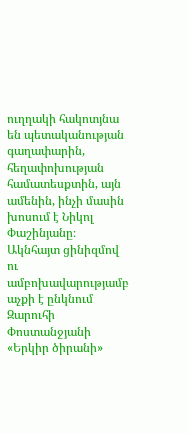ուղղակի հակոտյնա են պետականության գաղափարին, հեղափոխության համատեսքտին, այն ամենին, ինչի մասին խոսում է Նիկոլ Փաշինյանը։
Ակնհայտ ցինիզմով ու ամբոխավարությամբ աչքի է ընկնում Զարուհի Փոստանջյանի «Երկիր ծիրանի»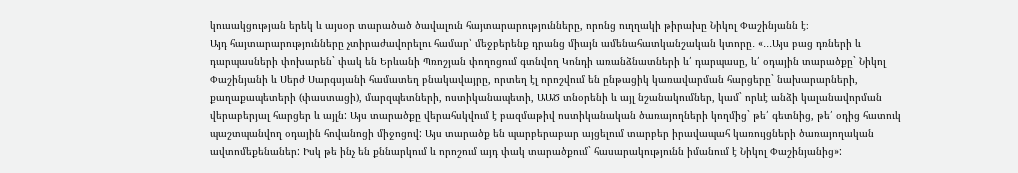կուսակցության երեկ և այսօր տարածած ծավալուն հայտարարությունները, որոնց ուղղակի թիրախը Նիկոլ Փաշինյանն է։
Այդ հայտարարությունները չտիրաժավորելու համար՝ մեջբերենք դրանց միայն ամենահատկանշական կտորը․ «․․․Այս բաց դռների և դարպասների փոխարեն` փակ են Երևանի Պռոշյան փողոցում գտնվող Կոնդի առանձնատների և՛ դարպասը, և՛ օդային տարածքը` Նիկոլ Փաշինյանի և Սերժ Սարգսյանի համատեղ բնակավայրը, որտեղ էլ որոշվում են ընթացիկ կառավարման հարցերը` նախարարների, քաղաքապետերի (փաստացի), մարզպետների, ոստիկանապետի, ԱԱԾ տնօրենի և այլ նշանակումներ, կամ` որևէ անձի կալանավորման վերաբերյալ հարցեր և այլն: Այս տարածքը վերահսկվում է բազմաթիվ ոստիկանական ծառայողների կողմից` թե՛ գետնից, թե՛ օդից հատուկ պաշտպանվող օդային հովանոցի միջոցով: Այս տարածք են պարբերաբար այցելում տարբեր իրավապահ կառույցների ծառայողական ավտոմեքենաներ: Իսկ թե ինչ են քննարկում և որոշում այդ փակ տարածքում` հասարակությունն իմանում է Նիկոլ Փաշինյանից»: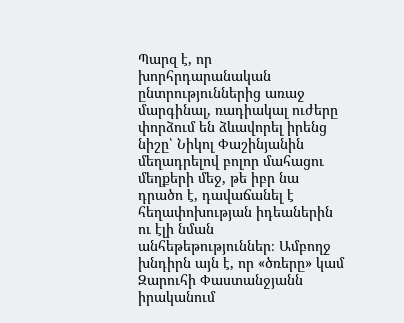Պարզ է, որ խորհրդարանական ընտրություններից առաջ մարգինալ, ռադիակալ ուժերը փորձում են ձևավորել իրենց նիշը՝ Նիկոլ Փաշինյանին մեղադրելով բոլոր մահացու մեղքերի մեջ, թե իբր նա դրածո է, դավաճանել է հեղափոխության իդեաներին ու էլի նման անհեթեթություններ։ Ամբողջ խնդիրն այն է, որ «ծռերը» կամ Զարուհի Փաստանջյանն իրականում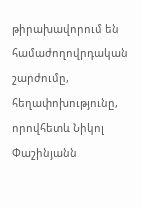թիրախավորում են համաժողովրդական շարժումը, հեղափոխությունը, որովհետև Նիկոլ Փաշինյանն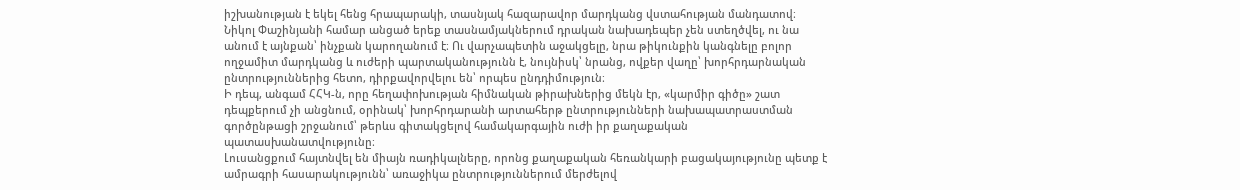իշխանության է եկել հենց հրապարակի, տասնյակ հազարավոր մարդկանց վստահության մանդատով։
Նիկոլ Փաշինյանի համար անցած երեք տասնամյակներում դրական նախադեպեր չեն ստեղծվել, ու նա անում է այնքան՝ ինչքան կարողանում է։ Ու վարչապետին աջակցելը, նրա թիկունքին կանգնելը բոլոր ողջամիտ մարդկանց և ուժերի պարտականությունն է, նույնիսկ՝ նրանց, ովքեր վաղը՝ խորհրդարնական ընտրություններից հետո, դիրքավորվելու են՝ որպես ընդդիմություն։
Ի դեպ, անգամ ՀՀԿ-ն, որը հեղափոխության հիմնական թիրախներից մեկն էր, «կարմիր գիծը» շատ դեպքերում չի անցնում, օրինակ՝ խորհրդարանի արտահերթ ընտրությունների նախապատրաստման գործընթացի շրջանում՝ թերևս գիտակցելով համակարգային ուժի իր քաղաքական պատասխանատվությունը։
Լուսանցքում հայտնվել են միայն ռադիկալները, որոնց քաղաքական հեռանկարի բացակայությունը պետք է ամրագրի հասարակությունն՝ առաջիկա ընտրություններում մերժելով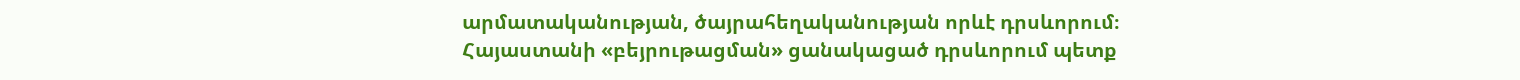արմատականության, ծայրահեղականության որևէ դրսևորում։
Հայաստանի «բեյրութացման» ցանակացած դրսևորում պետք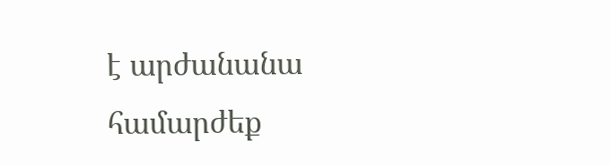է արժանանա համարժեք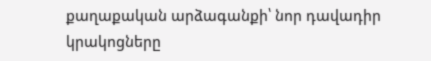քաղաքական արձագանքի՝ նոր դավադիր կրակոցները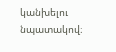կանխելու նպատակով։